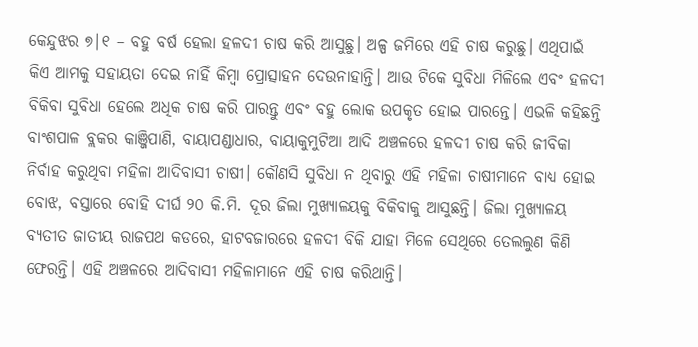କେନ୍ଦୁଝର ୭|୧ – ବହୁ ବର୍ଷ ହେଲା ହଳଦୀ ଚାଷ କରି ଆସୁଛୁ। ଅଳ୍ପ ଜମିରେ ଏହି ଚାଷ କରୁଛୁ। ଏଥିପାଇଁ କିଏ ଆମକୁ ସହାୟତା ଦେଇ ନାହିଁ କିମ୍ବା ପ୍ରୋତ୍ସାହନ ଦେଉନାହାନ୍ତି। ଆଉ ଟିକେ ସୁବିଧା ମିଳିଲେ ଏବଂ ହଳଦୀ ବିକିବା ସୁବିଧା ହେଲେ ଅଧିକ ଚାଷ କରି ପାରନ୍ତୁ ଏବଂ ବହୁ ଲୋକ ଉପକୃତ ହୋଇ ପାରନ୍ତେ। ଏଭଳି କହିଛନ୍ତି ବାଂଶପାଳ ବ୍ଲକର କାଞ୍ଜିପାଣି, ବାୟାପଣ୍ଡାଧାର, ବାୟାକୁମୁଟିଆ ଆଦି ଅଞ୍ଚଳରେ ହଳଦୀ ଚାଷ କରି ଜୀବିକା ନିର୍ବାହ କରୁଥିବା ମହିଳା ଆଦିବାସୀ ଚାଷୀ। କୌଣସି ସୁବିଧା ନ ଥିବାରୁ ଏହି ମହିଳା ଚାଷୀମାନେ ବାଧ୍ୟ ହୋଇ ବୋଝ, ବସ୍ତାରେ ବୋହି ଦୀର୍ଘ ୨୦ କି.ମି. ଦୂର ଜିଲା ମୁଖ୍ୟାଳୟକୁ ବିକିବାକୁ ଆସୁଛନ୍ତି। ଜିଲା ମୁଖ୍ୟାଳୟ ବ୍ୟତୀତ ଜାତୀୟ ରାଜପଥ କଡରେ, ହାଟବଜାରରେ ହଳଦୀ ବିକି ଯାହା ମିଳେ ସେଥିରେ ତେଲଲୁଣ କିଣି ଫେରନ୍ତି। ଏହି ଅଞ୍ଚଳରେ ଆଦିବାସୀ ମହିଳାମାନେ ଏହି ଚାଷ କରିଥାନ୍ତି।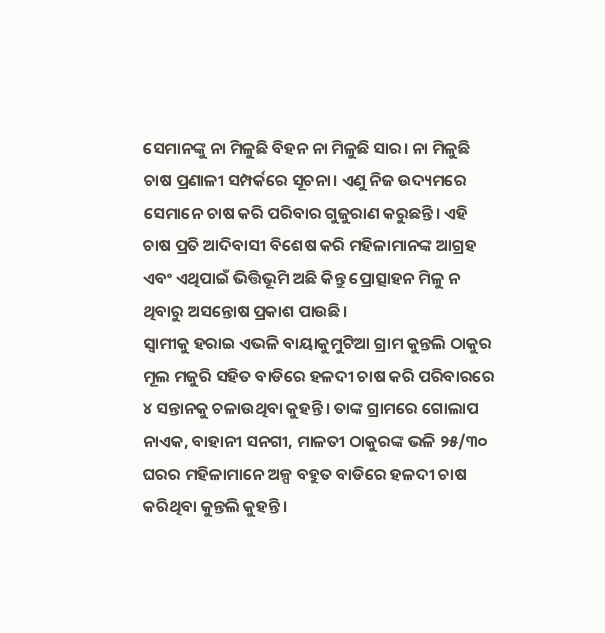ସେମାନଙ୍କୁ ନା ମିଳୁଛି ବିହନ ନା ମିଳୁଛି ସାର। ନା ମିଳୁଛି ଚାଷ ପ୍ରଣାଳୀ ସମ୍ପର୍କରେ ସୂଚନା। ଏଣୁ ନିଜ ଉଦ୍ୟମରେ ସେମାନେ ଚାଷ କରି ପରିବାର ଗୁଜୁରାଣ କରୁଛନ୍ତି। ଏହି ଚାଷ ପ୍ରତି ଆଦିବାସୀ ବିଶେଷ କରି ମହିଳାମାନଙ୍କ ଆଗ୍ରହ ଏବଂ ଏଥିପାଇଁ ଭିତ୍ତିଭୂମି ଅଛି କିନ୍ତୁ ପ୍ରୋତ୍ସାହନ ମିଳୁ ନ ଥିବାରୁ ଅସନ୍ତୋଷ ପ୍ରକାଶ ପାଉଛି।
ସ୍ବାମୀକୁ ହରାଇ ଏଭଳି ବାୟାକୁମୁଟିଆ ଗ୍ରାମ କୁନ୍ତଲି ଠାକୁର ମୂଲ ମଜୁରି ସହିତ ବାଡିରେ ହଳଦୀ ଚାଷ କରି ପରିବାରରେ ୪ ସନ୍ତାନକୁ ଚଳାଉଥିବା କୁହନ୍ତି। ତାଙ୍କ ଗ୍ରାମରେ ଗୋଲାପ ନାଏକ, ବାହାନୀ ସନଗୀ, ମାଳତୀ ଠାକୁରଙ୍କ ଭଳି ୨୫/୩୦ ଘରର ମହିଳାମାନେ ଅଳ୍ପ ବହୁତ ବାଡିରେ ହଳଦୀ ଚାଷ କରିଥିବା କୁନ୍ତଲି କୁହନ୍ତି।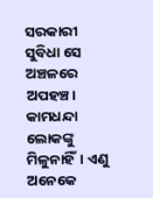ସରକାରୀ ସୁବିଧା ସେ ଅଞ୍ଚଳରେ ଅପହଞ୍ଚ। କାମଧନ୍ଦା ଲୋକଙ୍କୁ ମିଳୁନାହିଁ। ଏଣୁ ଅନେକେ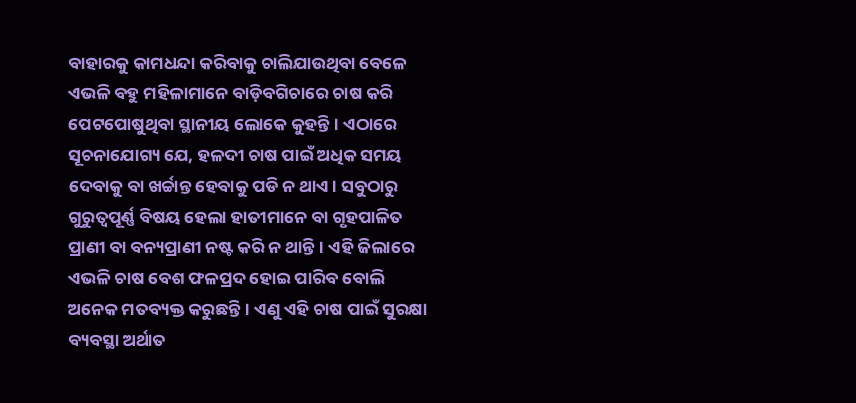ବାହାରକୁ କାମଧନ୍ଦା କରିବାକୁ ଚାଲିଯାଉଥିବା ବେଳେ ଏଭଳି ବହୁ ମହିଳାମାନେ ବାଡ଼ିବଗିଚାରେ ଚାଷ କରି ପେଟପୋଷୁଥିବା ସ୍ଥାନୀୟ ଲୋକେ କୁହନ୍ତି। ଏଠାରେ ସୂଚନାଯୋଗ୍ୟ ଯେ, ହଳଦୀ ଚାଷ ପାଇଁ ଅଧିକ ସମୟ ଦେବାକୁ ବା ଖର୍ଚ୍ଚାନ୍ତ ହେବାକୁ ପଡି ନ ଥାଏ। ସବୁଠାରୁ ଗୁରୁତ୍ୱପୂର୍ଣ୍ଣ ବିଷୟ ହେଲା ହାତୀମାନେ ବା ଗୃହପାଳିତ ପ୍ରାଣୀ ବା ବନ୍ୟପ୍ରାଣୀ ନଷ୍ଟ କରି ନ ଥାନ୍ତି। ଏହି ଜିଲାରେ ଏଭଳି ଚାଷ ବେଶ ଫଳପ୍ରଦ ହୋଇ ପାରିବ ବୋଲି ଅନେକ ମତବ୍ୟକ୍ତ କରୁଛନ୍ତି। ଏଣୁ ଏହି ଚାଷ ପାଇଁ ସୁରକ୍ଷା ବ୍ୟବସ୍ଥା ଅର୍ଥାତ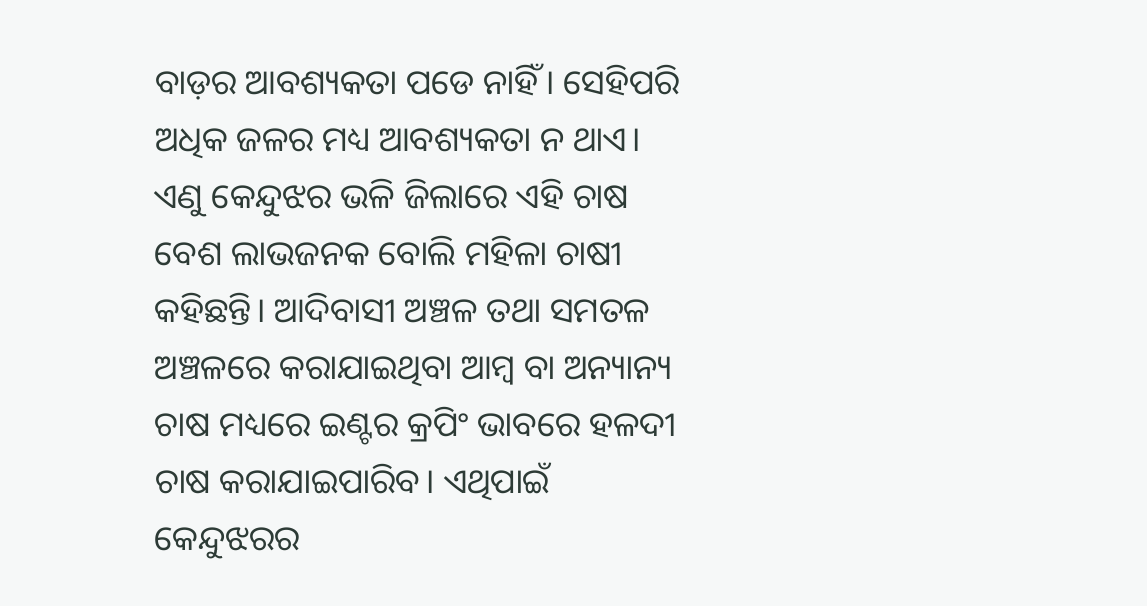ବାଡ଼ର ଆବଶ୍ୟକତା ପଡେ ନାହିଁ। ସେହିପରି ଅଧିକ ଜଳର ମଧ୍ୟ ଆବଶ୍ୟକତା ନ ଥାଏ। ଏଣୁ କେନ୍ଦୁଝର ଭଳି ଜିଲାରେ ଏହି ଚାଷ ବେଶ ଲାଭଜନକ ବୋଲି ମହିଳା ଚାଷୀ କହିଛନ୍ତି। ଆଦିବାସୀ ଅଞ୍ଚଳ ତଥା ସମତଳ ଅଞ୍ଚଳରେ କରାଯାଇଥିବା ଆମ୍ବ ବା ଅନ୍ୟାନ୍ୟ ଚାଷ ମଧ୍ୟରେ ଇଣ୍ଟର କ୍ରପିଂ ଭାବରେ ହଳଦୀ ଚାଷ କରାଯାଇପାରିବ। ଏଥିପାଇଁ କେନ୍ଦୁଝରର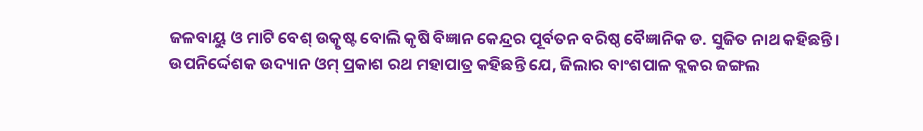ଜଳବାୟୁ ଓ ମାଟି ବେଶ୍ ଉତ୍କୃଷ୍ଟ ବୋଲି କୃଷି ବିଜ୍ଞାନ କେନ୍ଦ୍ରର ପୂର୍ବତନ ବରିଷ୍ଠ ବୈଜ୍ଞାନିକ ଡ. ସୁଜିତ ନାଥ କହିଛନ୍ତି।
ଉପନିର୍ଦ୍ଦେଶକ ଉଦ୍ୟାନ ଓମ୍ ପ୍ରକାଶ ରଥ ମହାପାତ୍ର କହିଛନ୍ତି ଯେ, ଜିଲାର ବାଂଶପାଳ ବ୍ଲକର ଜଙ୍ଗଲ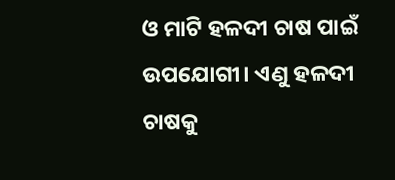ଓ ମାଟି ହଳଦୀ ଚାଷ ପାଇଁ ଉପଯୋଗୀ। ଏଣୁ ହଳଦୀ ଚାଷକୁ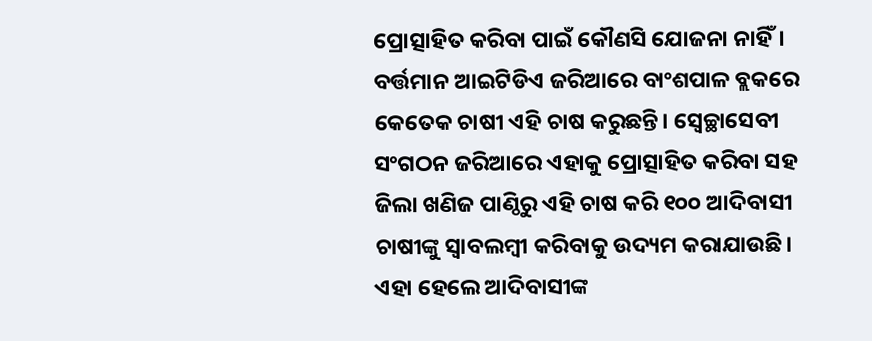ପ୍ରୋତ୍ସାହିତ କରିବା ପାଇଁ କୌଣସି ଯୋଜନା ନାହିଁ। ବର୍ତ୍ତମାନ ଆଇଟିଡିଏ ଜରିଆରେ ବାଂଶପାଳ ବ୍ଲକରେ କେତେକ ଚାଷୀ ଏହି ଚାଷ କରୁଛନ୍ତି। ସ୍ବେଚ୍ଛାସେବୀ ସଂଗଠନ ଜରିଆରେ ଏହାକୁ ପ୍ରୋତ୍ସାହିତ କରିବା ସହ ଜିଲା ଖଣିଜ ପାଣ୍ଠିରୁ ଏହି ଚାଷ କରି ୧୦୦ ଆଦିବାସୀ ଚାଷୀଙ୍କୁ ସ୍ବାବଲମ୍ବୀ କରିବାକୁ ଉଦ୍ୟମ କରାଯାଉଛି। ଏହା ହେଲେ ଆଦିବାସୀଙ୍କ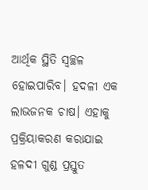ଆର୍ଥିକ ସ୍ଥିତି ସ୍ବଚ୍ଛଳ ହୋଇପାରିବ। ହଦଳୀ ଏକ ଲାଭଜନକ ଚାଷ। ଏହାକୁ ପ୍ରକ୍ରିୟାକରଣ କରାଯାଇ ହଳଦୀ ଗୁଣ୍ଡ ପ୍ରସ୍ତୁତ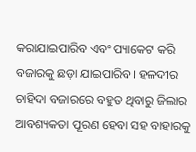କରାଯାଇପାରିବ ଏବଂ ପ୍ୟାକେଟ କରି ବଜାରକୁ ଛଡ଼ା ଯାଇପାରିବ। ହଳଦୀର ଚାହିଦା ବଜାରରେ ବହୁତ ଥିବାରୁ ଜିଲାର ଆବଶ୍ୟକତା ପୂରଣ ହେବା ସହ ବାହାରକୁ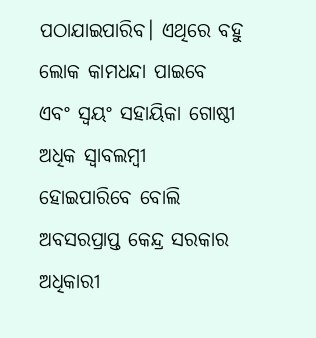ପଠାଯାଇପାରିବ। ଏଥିରେ ବହୁ ଲୋକ କାମଧନ୍ଦା ପାଇବେ ଏବଂ ସ୍ବୟଂ ସହାୟିକା ଗୋଷ୍ଠୀ ଅଧିକ ସ୍ବାବଲମ୍ବୀ ହୋଇପାରିବେ ବୋଲି ଅବସରପ୍ରାପ୍ତ କେନ୍ଦ୍ର ସରକାର ଅଧିକାରୀ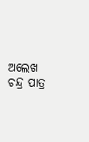ଅଲେଖ ଚନ୍ଦ୍ର ପାତ୍ର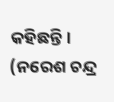କହିଛନ୍ତି।
(ନରେଶ ଚନ୍ଦ୍ର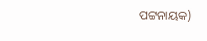ପଟ୍ଟନାୟକ)